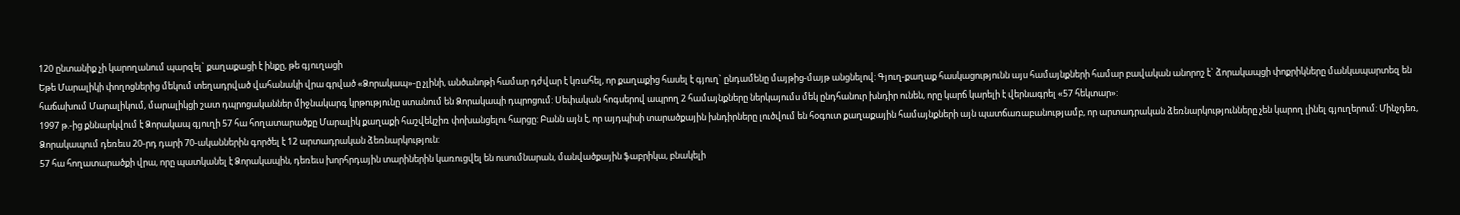120 ընտանիք չի կարողանում պարզել` քաղաքացի է ինքը, թե գյուղացի
Եթե Մարալիկի փողոցներից մեկում տեղադրված վահանակի վրա գրված «Ձորակապ»-ը չլինի, անծանոթի համար դժվար է կռահել, որ քաղաքից հասել է գյուղ` ընդամենը մայթից-մայթ անցնելով: Գյուղ-քաղաք հասկացությունն այս համայնքների համար բավական անորոշ է` ձորակապցի փոքրիկները մանկապարտեզ են հաճախում Մարալիկում, մարալիկցի շատ դպրոցականներ միջնակարգ կրթությունը ստանում են Ձորակապի դպրոցում: Սեփական հոգսերով ապրող 2 համայնքները ներկայումս մեկ ընդհանուր խնդիր ունեն, որը կարճ կարելի է վերնագրել «57 հեկտար»:
1997 թ.-ից քննարկվում է Ձորակապ գյուղի 57 հա հողատարածքը Մարալիկ քաղաքի հաշվեկշիռ փոխանցելու հարցը: Բանն այն է, որ այդպիսի տարածքային խնդիրները լուծվում են հօգուտ քաղաքային համայնքների այն պատճառաբանությամբ, որ արտադրական ձեռնարկությունները չեն կարող լինել գյուղերում: Մինչդեռ, Ձորակապում դեռեւս 20-րդ դարի 70-ականներին գործել է 12 արտադրական ձեռնարկություն:
57 հա հողատարածքի վրա, որը պատկանել է Ձորակապին, դեռեւս խորհրդային տարիներին կառուցվել են ուսումնարան, մանվածքային ֆաբրիկա, բնակելի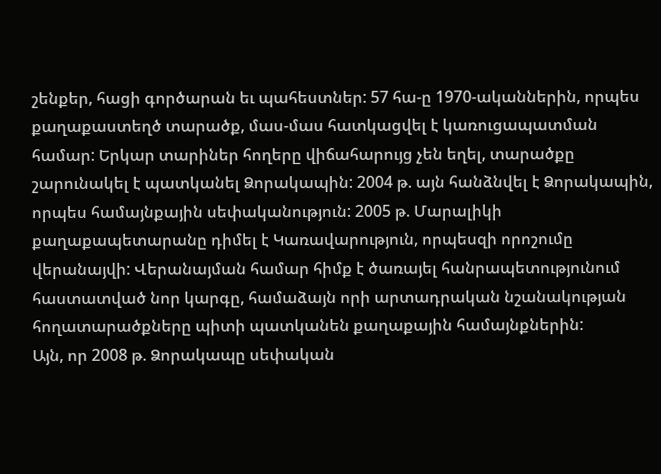շենքեր, հացի գործարան եւ պահեստներ: 57 հա-ը 1970-ականներին, որպես քաղաքաստեղծ տարածք, մաս-մաս հատկացվել է կառուցապատման համար: Երկար տարիներ հողերը վիճահարույց չեն եղել, տարածքը շարունակել է պատկանել Ձորակապին: 2004 թ. այն հանձնվել է Ձորակապին, որպես համայնքային սեփականություն: 2005 թ. Մարալիկի քաղաքապետարանը դիմել է Կառավարություն, որպեսզի որոշումը վերանայվի: Վերանայման համար հիմք է ծառայել հանրապետությունում հաստատված նոր կարգը, համաձայն որի արտադրական նշանակության հողատարածքները պիտի պատկանեն քաղաքային համայնքներին:
Այն, որ 2008 թ. Ձորակապը սեփական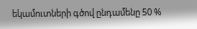եկամուտների գծով ընդամենը 50 %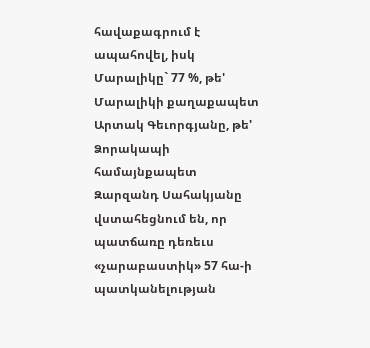հավաքագրում է ապահովել, իսկ Մարալիկը` 77 %, թե' Մարալիկի քաղաքապետ Արտակ Գեւորգյանը, թե' Ձորակապի համայնքապետ Զարզանդ Սահակյանը վստահեցնում են, որ պատճառը դեռեւս «չարաբաստիկ» 57 հա-ի պատկանելության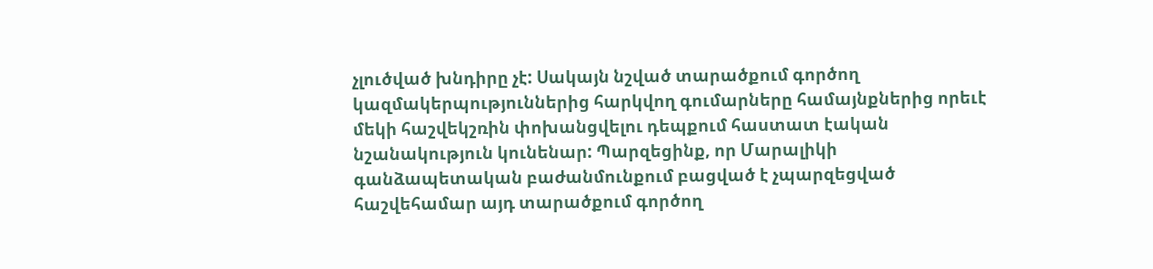չլուծված խնդիրը չէ: Սակայն նշված տարածքում գործող կազմակերպություններից հարկվող գումարները համայնքներից որեւէ մեկի հաշվեկշռին փոխանցվելու դեպքում հաստատ էական նշանակություն կունենար: Պարզեցինք, որ Մարալիկի գանձապետական բաժանմունքում բացված է չպարզեցված հաշվեհամար այդ տարածքում գործող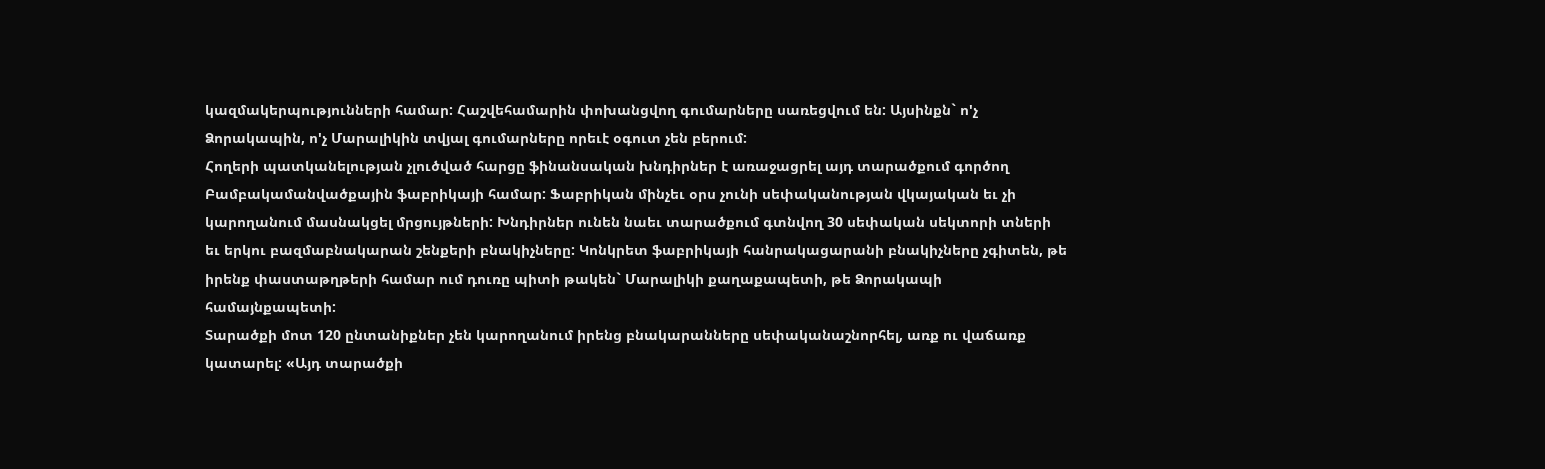կազմակերպությունների համար: Հաշվեհամարին փոխանցվող գումարները սառեցվում են: Այսինքն` ո'չ Ձորակապին, ո'չ Մարալիկին տվյալ գումարները որեւէ օգուտ չեն բերում:
Հողերի պատկանելության չլուծված հարցը ֆինանսական խնդիրներ է առաջացրել այդ տարածքում գործող Բամբակամանվածքային ֆաբրիկայի համար: Ֆաբրիկան մինչեւ օրս չունի սեփականության վկայական եւ չի կարողանում մասնակցել մրցույթների: Խնդիրներ ունեն նաեւ տարածքում գտնվող 30 սեփական սեկտորի տների եւ երկու բազմաբնակարան շենքերի բնակիչները: Կոնկրետ ֆաբրիկայի հանրակացարանի բնակիչները չգիտեն, թե իրենք փաստաթղթերի համար ում դուռը պիտի թակեն` Մարալիկի քաղաքապետի, թե Ձորակապի համայնքապետի:
Տարածքի մոտ 120 ընտանիքներ չեն կարողանում իրենց բնակարանները սեփականաշնորհել, առք ու վաճառք կատարել: «Այդ տարածքի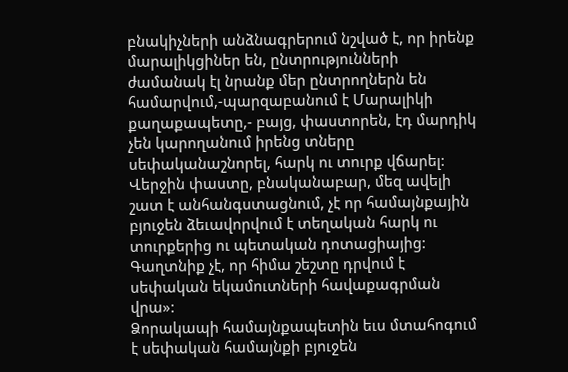բնակիչների անձնագրերում նշված է, որ իրենք մարալիկցիներ են, ընտրությունների ժամանակ էլ նրանք մեր ընտրողներն են համարվում,-պարզաբանում է Մարալիկի քաղաքապետը,- բայց, փաստորեն, էդ մարդիկ չեն կարողանում իրենց տները սեփականաշնորել, հարկ ու տուրք վճարել: Վերջին փաստը, բնականաբար, մեզ ավելի շատ է անհանգստացնում, չէ որ համայնքային բյուջեն ձեւավորվում է տեղական հարկ ու տուրքերից ու պետական դոտացիայից: Գաղտնիք չէ, որ հիմա շեշտը դրվում է սեփական եկամուտների հավաքագրման վրա»:
Ձորակապի համայնքապետին եւս մտահոգում է սեփական համայնքի բյուջեն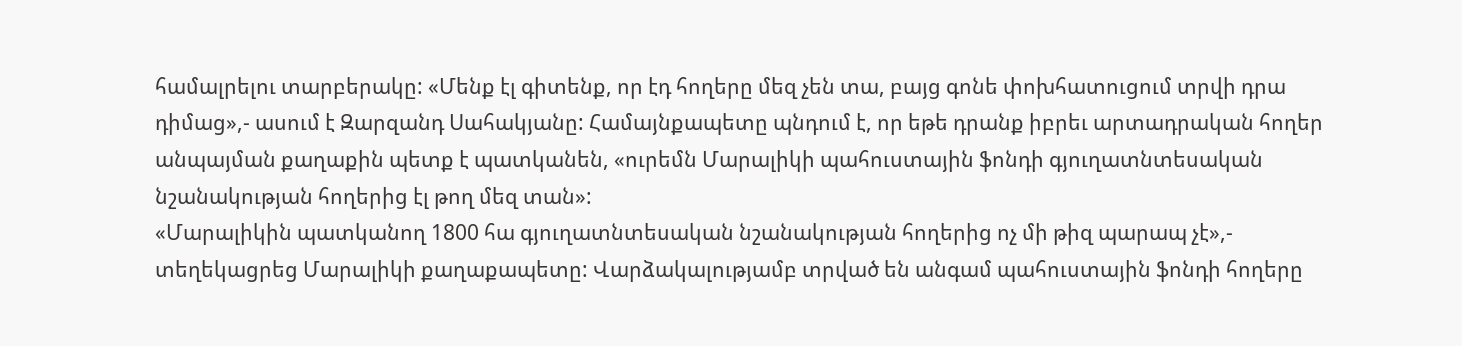համալրելու տարբերակը: «Մենք էլ գիտենք, որ էդ հողերը մեզ չեն տա, բայց գոնե փոխհատուցում տրվի դրա դիմաց»,- ասում է Զարզանդ Սահակյանը: Համայնքապետը պնդում է, որ եթե դրանք իբրեւ արտադրական հողեր անպայման քաղաքին պետք է պատկանեն, «ուրեմն Մարալիկի պահուստային ֆոնդի գյուղատնտեսական նշանակության հողերից էլ թող մեզ տան»:
«Մարալիկին պատկանող 1800 հա գյուղատնտեսական նշանակության հողերից ոչ մի թիզ պարապ չէ»,- տեղեկացրեց Մարալիկի քաղաքապետը: Վարձակալությամբ տրված են անգամ պահուստային ֆոնդի հողերը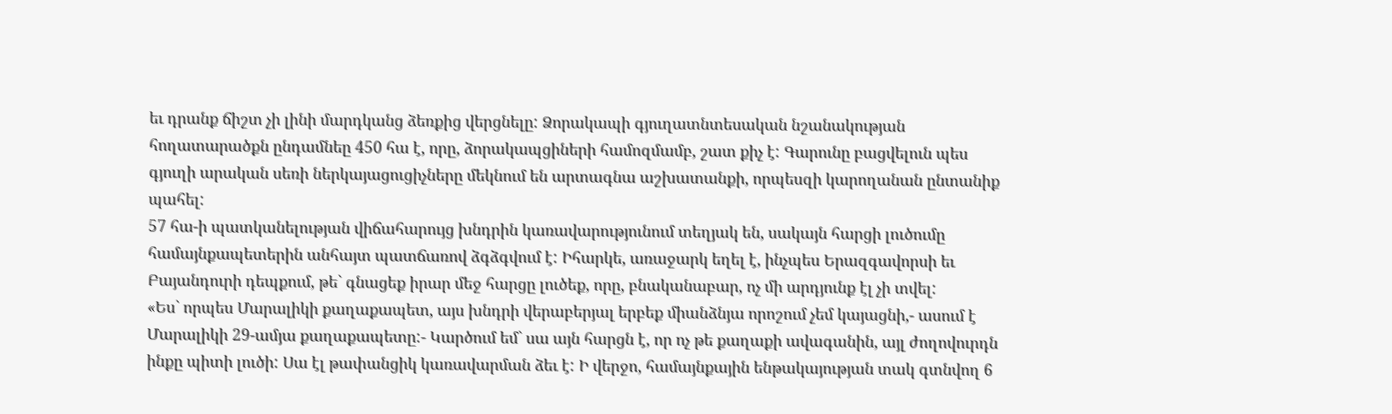եւ դրանք ճիշտ չի լինի մարդկանց ձեռքից վերցնելը: Ձորակապի գյուղատնտեսական նշանակության հողատարածքն ընդամնեը 450 հա է, որը, ձորակապցիների համոզմամբ, շատ քիչ է: Գարունը բացվելուն պես գյուղի արական սեռի ներկայացուցիչները մեկնում են արտագնա աշխատանքի, որպեսզի կարողանան ընտանիք պահել:
57 հա-ի պատկանելության վիճահարույց խնդրին կառավարությունում տեղյակ են, սակայն հարցի լուծումը համայնքապետերին անհայտ պատճառով ձգձգվում է: Իհարկե, առաջարկ եղել է, ինչպես Երազգավորսի եւ Բայանդուրի դեպքում, թե` գնացեք իրար մեջ հարցը լուծեք, որը, բնականաբար, ոչ մի արդյունք էլ չի տվել:
«Ես` որպես Մարալիկի քաղաքապետ, այս խնդրի վերաբերյալ երբեք միանձնյա որոշում չեմ կայացնի,- ասում է Մարալիկի 29-ամյա քաղաքապետը:- Կարծում եմ` սա այն հարցն է, որ ոչ թե քաղաքի ավագանին, այլ ժողովուրդն ինքը պիտի լուծի: Սա էլ թափանցիկ կառավարման ձեւ է: Ի վերջո, համայնքային ենթակայության տակ գտնվող 6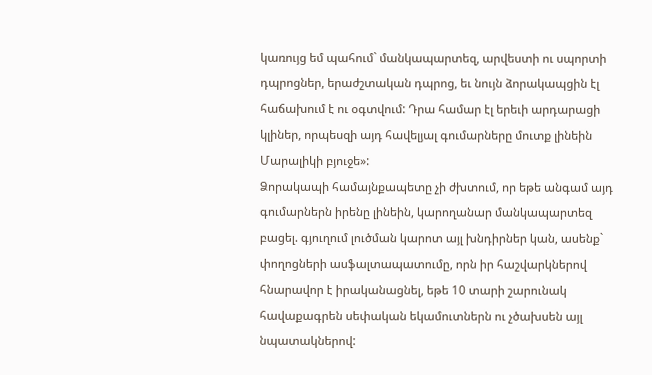կառույց եմ պահում` մանկապարտեզ, արվեստի ու սպորտի դպրոցներ, երաժշտական դպրոց, եւ նույն ձորակապցին էլ հաճախում է ու օգտվում: Դրա համար էլ երեւի արդարացի կլիներ, որպեսզի այդ հավելյալ գումարները մուտք լինեին Մարալիկի բյուջե»:
Ձորակապի համայնքապետը չի ժխտում, որ եթե անգամ այդ գումարներն իրենը լինեին, կարողանար մանկապարտեզ բացել. գյուղում լուծման կարոտ այլ խնդիրներ կան, ասենք` փողոցների ասֆալտապատումը, որն իր հաշվարկներով հնարավոր է իրականացնել, եթե 10 տարի շարունակ հավաքագրեն սեփական եկամուտներն ու չծախսեն այլ նպատակներով: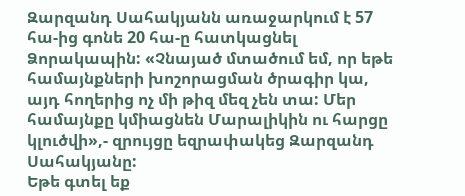Զարզանդ Սահակյանն առաջարկում է 57 հա-ից գոնե 20 հա-ը հատկացնել Ձորակապին: «Չնայած մտածում եմ, որ եթե համայնքների խոշորացման ծրագիր կա, այդ հողերից ոչ մի թիզ մեզ չեն տա: Մեր համայնքը կմիացնեն Մարալիկին ու հարցը կլուծվի»,- զրույցը եզրափակեց Զարզանդ Սահակյանը:
Եթե գտել եք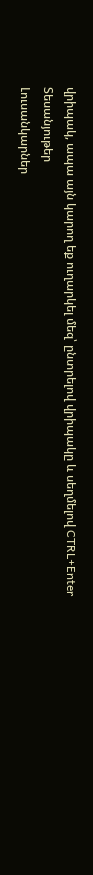վրիպակ, ապա այն կարող եք ուղարկել մեզ՝ ընտրելով վրիպակը և սեղմելով CTRL+Enter
Տեսանյութեր
Լուսանկարներ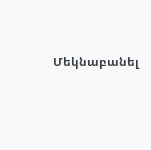Մեկնաբանել